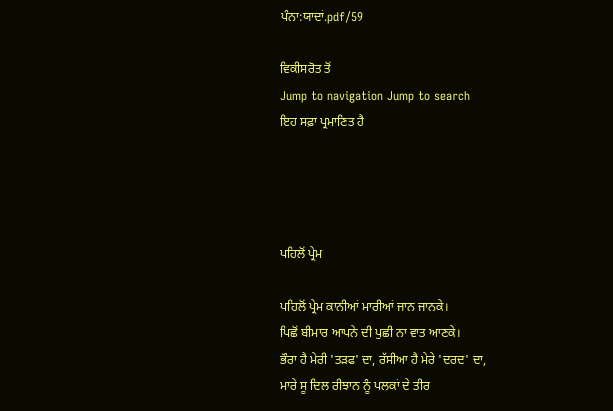ਪੰਨਾ:ਯਾਦਾਂ.pdf/59

ਵਿਕੀਸਰੋਤ ਤੋਂ
Jump to navigation Jump to search
ਇਹ ਸਫ਼ਾ ਪ੍ਰਮਾਣਿਤ ਹੈ




ਪਹਿਲੋਂ ਪ੍ਰੇਮ

ਪਹਿਲੋਂ ਪ੍ਰੇਮ ਕਾਨੀਆਂ ਮਾਰੀਆਂ ਜਾਨ ਜਾਨਕੇ।
ਪਿਛੋਂ ਬੀਮਾਰ ਆਪਨੇ ਦੀ ਪੁਛੀ ਨਾ ਵਾਤ ਆਣਕੇ।
ਭੌਰਾ ਹੈ ਮੇਰੀ 'ਤੜਫ' ਦਾ, ਰੱਸੀਆ ਹੈ ਮੇਰੇ 'ਦਰਦ' ਦਾ,
ਮਾਰੇ ਸੂ ਦਿਲ ਰੀਝਾਨ ਨੂੰ ਪਲਕਾਂ ਦੇ ਤੀਰ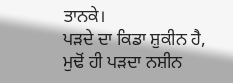ਤਾਨਕੇ।
ਪੜਦੇ ਦਾ ਕਿਡਾ ਸ਼ੁਕੀਨ ਹੈ, ਮੁਢੋਂ ਹੀ ਪੜਦਾ ਨਸ਼ੀਨ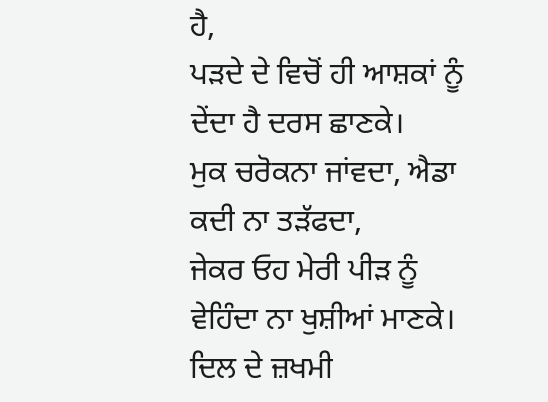ਹੈ,
ਪੜਦੇ ਦੇ ਵਿਚੋਂ ਹੀ ਆਸ਼ਕਾਂ ਨੂੰ ਦੇਂਦਾ ਹੈ ਦਰਸ ਛਾਣਕੇ।
ਮੁਕ ਚਰੋਕਨਾ ਜਾਂਵਦਾ, ਐਡਾ ਕਦੀ ਨਾ ਤੜੱਫਦਾ,
ਜੇਕਰ ਓਹ ਮੇਰੀ ਪੀੜ ਨੂੰ ਵੇਹਿੰਦਾ ਨਾ ਖੁਸ਼ੀਆਂ ਮਾਣਕੇ।
ਦਿਲ ਦੇ ਜ਼ਖਮੀ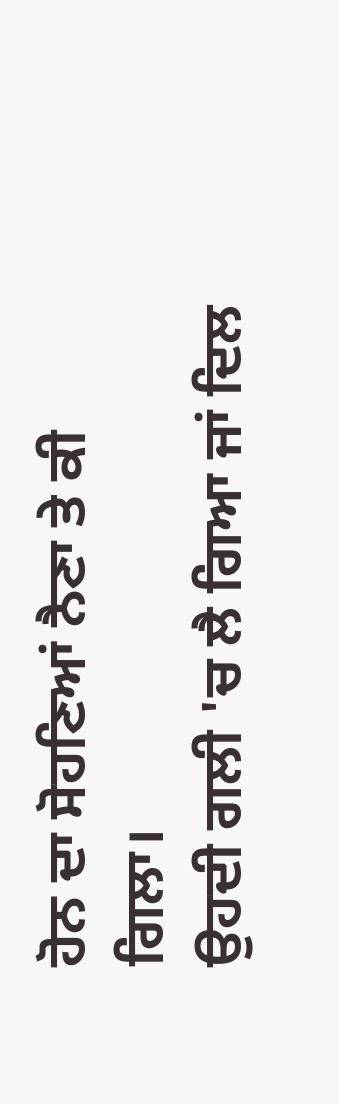ਹੋਨ ਦਾ ਸੋਹਣਿਆਂ ਨੈਣਾ ਤੇ ਕੀ ਗਿਲਾ।
ਉਹਦੀ ਗਲੀ 'ਚ ਲੈ ਗਿਆ ਜਾਂ ਦਿਲ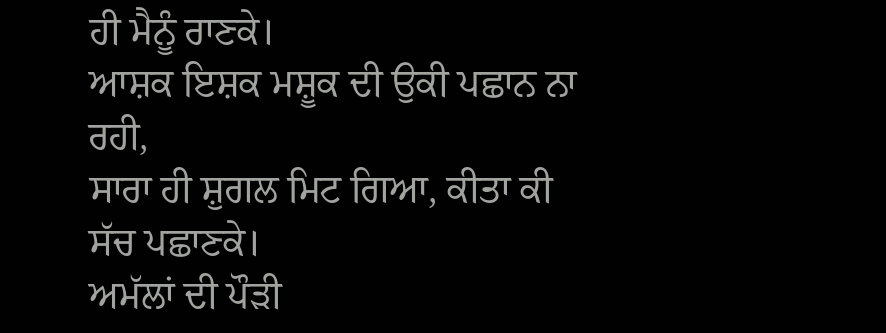ਹੀ ਮੈਨੂੰ ਰਾਣਕੇ।
ਆਸ਼ਕ ਇਸ਼ਕ ਮਸ਼ੂਕ ਦੀ ਉਕੀ ਪਛਾਨ ਨਾ ਰਹੀ,
ਸਾਰਾ ਹੀ ਸ਼ੁਗਲ ਮਿਟ ਗਿਆ, ਕੀਤਾ ਕੀ ਸੱਚ ਪਛਾਣਕੇ।
ਅਮੱਲਾਂ ਦੀ ਪੌੜੀ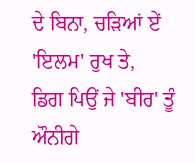ਦੇ ਬਿਨਾ, ਚੜਿਆਂ ਏਂ 'ਇਲਮ' ਰੁਖ ਤੇ,
ਡਿਗ ਪਿਉਂ ਜੇ 'ਬੀਰ' ਤੂੰ ਔਨੀਗੇ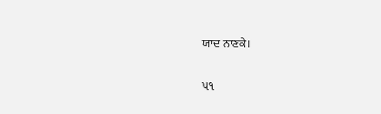ਯਾਦ ਨਾਣਕੇ।


૫૧